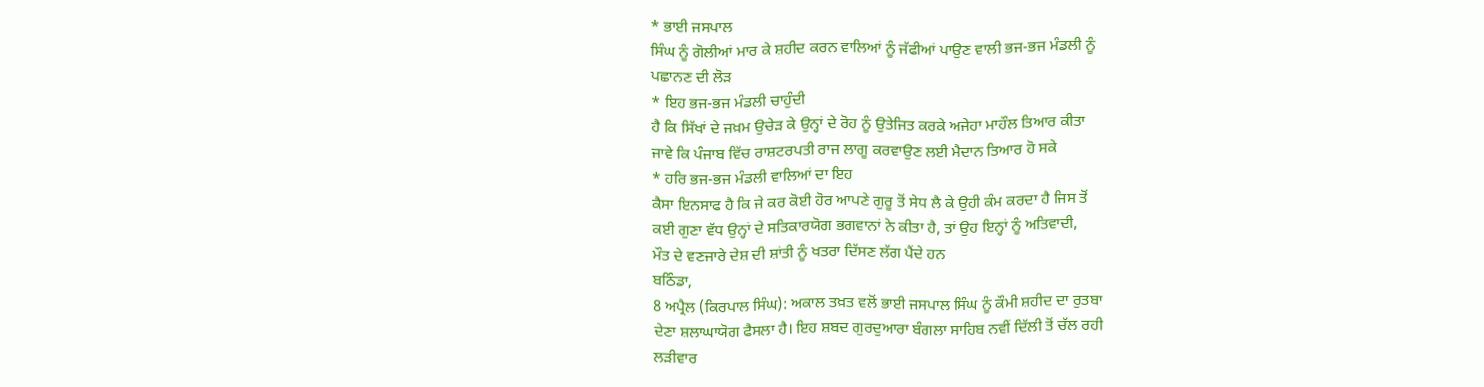* ਭਾਈ ਜਸਪਾਲ
ਸਿੰਘ ਨੂੰ ਗੋਲੀਆਂ ਮਾਰ ਕੇ ਸ਼ਹੀਦ ਕਰਨ ਵਾਲਿਆਂ ਨੂੰ ਜੱਫੀਆਂ ਪਾਉਣ ਵਾਲੀ ਭਜ-ਭਜ ਮੰਡਲੀ ਨੂੰ
ਪਛਾਨਣ ਦੀ ਲੋੜ
* ਇਹ ਭਜ-ਭਜ ਮੰਡਲੀ ਚਾਹੁੰਦੀ
ਹੈ ਕਿ ਸਿੱਖਾਂ ਦੇ ਜਖ਼ਮ ਉਚੇੜ ਕੇ ਉਨ੍ਹਾਂ ਦੇ ਰੋਹ ਨੂੰ ਉਤੇਜਿਤ ਕਰਕੇ ਅਜੇਹਾ ਮਾਹੌਲ ਤਿਆਰ ਕੀਤਾ
ਜਾਵੇ ਕਿ ਪੰਜਾਬ ਵਿੱਚ ਰਾਸ਼ਟਰਪਤੀ ਰਾਜ ਲਾਗੂ ਕਰਵਾਉਣ ਲਈ ਮੈਦਾਨ ਤਿਆਰ ਹੋ ਸਕੇ
* ਹਰਿ ਭਜ-ਭਜ ਮੰਡਲੀ ਵਾਲਿਆਂ ਦਾ ਇਹ
ਕੈਸਾ ਇਨਸਾਫ ਹੈ ਕਿ ਜੇ ਕਰ ਕੋਈ ਹੋਰ ਆਪਣੇ ਗੁਰੂ ਤੋਂ ਸੇਧ ਲੈ ਕੇ ਉਹੀ ਕੰਮ ਕਰਦਾ ਹੈ ਜਿਸ ਤੋਂ
ਕਈ ਗੁਣਾ ਵੱਧ ਉਨ੍ਹਾਂ ਦੇ ਸਤਿਕਾਰਯੋਗ ਭਗਵਾਨਾਂ ਨੇ ਕੀਤਾ ਹੈ, ਤਾਂ ਉਹ ਇਨ੍ਹਾਂ ਨੂੰ ਅਤਿਵਾਦੀ,
ਮੌਤ ਦੇ ਵਣਜਾਰੇ ਦੇਸ਼ ਦੀ ਸ਼ਾਂਤੀ ਨੂੰ ਖਤਰਾ ਦਿੱਸਣ ਲੱਗ ਪੈਂਦੇ ਹਨ
ਬਠਿੰਡਾ,
8 ਅਪ੍ਰੈਲ (ਕਿਰਪਾਲ ਸਿੰਘ): ਅਕਾਲ ਤਖ਼ਤ ਵਲੋਂ ਭਾਈ ਜਸਪਾਲ ਸਿੰਘ ਨੂੰ ਕੌਮੀ ਸ਼ਹੀਦ ਦਾ ਰੁਤਬਾ
ਦੇਣਾ ਸ਼ਲਾਘਾਯੋਗ ਫੈਸਲਾ ਹੈ। ਇਹ ਸ਼ਬਦ ਗੁਰਦੁਆਰਾ ਬੰਗਲਾ ਸਾਹਿਬ ਨਵੀਂ ਦਿੱਲੀ ਤੋਂ ਚੱਲ ਰਹੀ
ਲੜੀਵਾਰ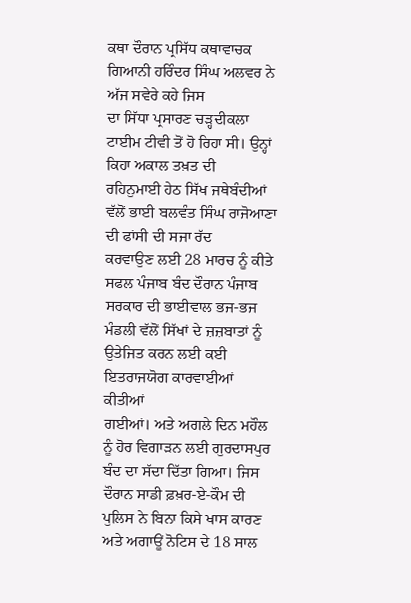ਕਥਾ ਦੌਰਾਨ ਪ੍ਰਸਿੱਧ ਕਥਾਵਾਚਕ ਗਿਆਨੀ ਹਰਿੰਦਰ ਸਿੰਘ ਅਲਵਰ ਨੇ ਅੱਜ ਸਵੇਰੇ ਕਹੇ ਜਿਸ
ਦਾ ਸਿੱਧਾ ਪ੍ਰਸਾਰਣ ਚੜ੍ਹਦੀਕਲਾ ਟਾਈਮ ਟੀਵੀ ਤੋਂ ਹੋ ਰਿਹਾ ਸੀ। ਉਨ੍ਹਾਂ ਕਿਹਾ ਅਕਾਲ ਤਖ਼ਤ ਦੀ
ਰਹਿਨੁਮਾਈ ਹੇਠ ਸਿੱਖ ਜਥੇਬੰਦੀਆਂ ਵੱਲੋਂ ਭਾਈ ਬਲਵੰਤ ਸਿੰਘ ਰਾਜੋਆਣਾ ਦੀ ਫਾਂਸੀ ਦੀ ਸਜਾ ਰੱਦ
ਕਰਵਾਉਣ ਲਈ 28 ਮਾਰਚ ਨੂੰ ਕੀਤੇ ਸਫਲ ਪੰਜਾਬ ਬੰਦ ਦੌਰਾਨ ਪੰਜਾਬ ਸਰਕਾਰ ਦੀ ਭਾਈਵਾਲ ਭਜ-ਭਜ
ਮੰਡਲੀ ਵੱਲੋਂ ਸਿੱਖਾਂ ਦੇ ਜ਼ਜ਼ਬਾਤਾਂ ਨੂੰ ਉਤੇਜਿਤ ਕਰਨ ਲਈ ਕਈ ਇਤਰਾਜਯੋਗ ਕਾਰਵਾਈਆਂ ਕੀਤੀਆਂ
ਗਈਆਂ। ਅਤੇ ਅਗਲੇ ਦਿਨ ਮਹੌਲ ਨੂੰ ਹੋਰ ਵਿਗਾੜਨ ਲਈ ਗੁਰਦਾਸਪੁਰ ਬੰਦ ਦਾ ਸੱਦਾ ਦਿੱਤਾ ਗਿਆ। ਜਿਸ
ਦੌਰਾਨ ਸਾਡੀ ਫ਼ਖ਼ਰ-ਏ-ਕੌਮ ਦੀ ਪੁਲਿਸ ਨੇ ਬਿਨਾ ਕਿਸੇ ਖਾਸ ਕਾਰਣ ਅਤੇ ਅਗਾਊਂ ਨੋਟਿਸ ਦੇ 18 ਸਾਲ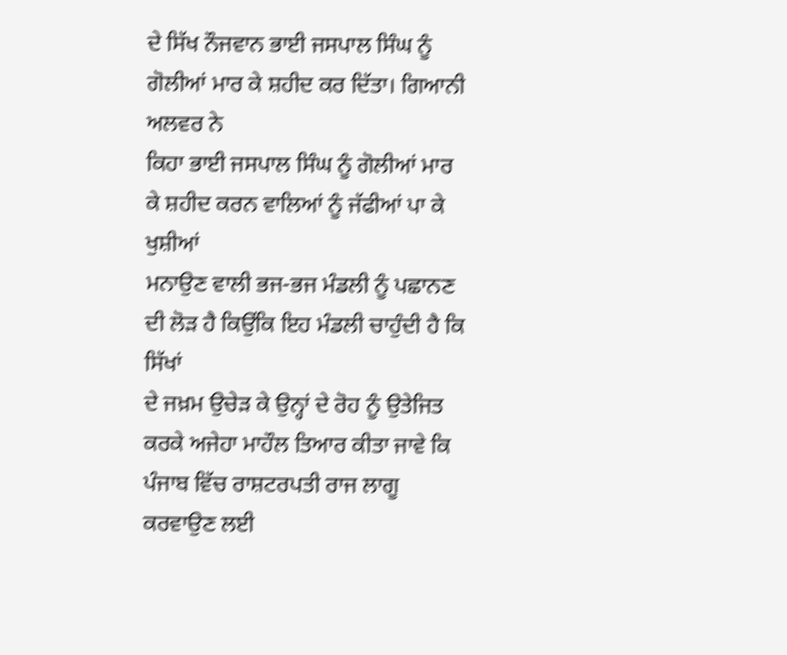ਦੇ ਸਿੱਖ ਨੌਜਵਾਨ ਭਾਈ ਜਸਪਾਲ ਸਿੰਘ ਨੂੰ ਗੋਲੀਆਂ ਮਾਰ ਕੇ ਸ਼ਹੀਦ ਕਰ ਦਿੱਤਾ। ਗਿਆਨੀ ਅਲਵਰ ਨੇ
ਕਿਹਾ ਭਾਈ ਜਸਪਾਲ ਸਿੰਘ ਨੂੰ ਗੋਲੀਆਂ ਮਾਰ ਕੇ ਸ਼ਹੀਦ ਕਰਨ ਵਾਲਿਆਂ ਨੂੰ ਜੱਫੀਆਂ ਪਾ ਕੇ ਖੁਸ਼ੀਆਂ
ਮਨਾਉਣ ਵਾਲੀ ਭਜ-ਭਜ ਮੰਡਲੀ ਨੂੰ ਪਛਾਨਣ ਦੀ ਲੋੜ ਹੈ ਕਿਉਂਕਿ ਇਹ ਮੰਡਲੀ ਚਾਹੁੰਦੀ ਹੈ ਕਿ ਸਿੱਖਾਂ
ਦੇ ਜਖ਼ਮ ਉਚੇੜ ਕੇ ਉਨ੍ਹਾਂ ਦੇ ਰੋਹ ਨੂੰ ਉਤੇਜਿਤ ਕਰਕੇ ਅਜੇਹਾ ਮਾਹੌਲ ਤਿਆਰ ਕੀਤਾ ਜਾਵੇ ਕਿ
ਪੰਜਾਬ ਵਿੱਚ ਰਾਸ਼ਟਰਪਤੀ ਰਾਜ ਲਾਗੂ ਕਰਵਾਉਣ ਲਈ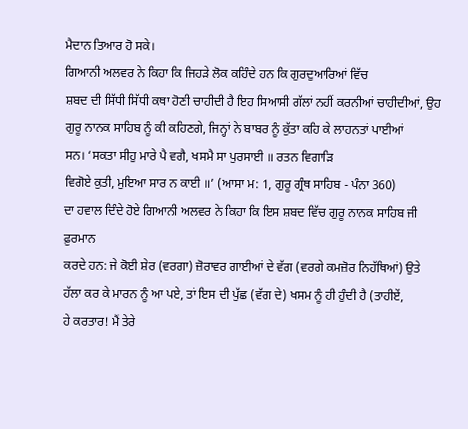ਮੈਦਾਨ ਤਿਆਰ ਹੋ ਸਕੇ।
ਗਿਆਨੀ ਅਲਵਰ ਨੇ ਕਿਹਾ ਕਿ ਜਿਹੜੇ ਲੋਕ ਕਹਿੰਦੇ ਹਨ ਕਿ ਗੁਰਦੁਆਰਿਆਂ ਵਿੱਚ
ਸ਼ਬਦ ਦੀ ਸਿੱਧੀ ਸਿੱਧੀ ਕਥਾ ਹੋਣੀ ਚਾਹੀਦੀ ਹੈ ਇਹ ਸਿਆਸੀ ਗੱਲਾਂ ਨਹੀਂ ਕਰਨੀਆਂ ਚਾਹੀਦੀਆਂ, ਉਹ
ਗੁਰੂ ਨਾਨਕ ਸਾਹਿਬ ਨੂੰ ਕੀ ਕਹਿਣਗੇ, ਜਿਨ੍ਹਾਂ ਨੇ ਬਾਬਰ ਨੂੰ ਕੁੱਤਾ ਕਹਿ ਕੇ ਲਾਹਨਤਾਂ ਪਾਈਆਂ
ਸਨ। ‘ਸਕਤਾ ਸੀਹੁ ਮਾਰੇ ਪੈ ਵਗੈ, ਖਸਮੈ ਸਾ ਪੁਰਸਾਈ ॥ ਰਤਨ ਵਿਗਾੜਿ
ਵਿਗੋਏ ਕੁਤੀ, ਮੁਇਆ ਸਾਰ ਨ ਕਾਈ ॥’ (ਆਸਾ ਮ: 1, ਗੁਰੂ ਗ੍ਰੰਥ ਸਾਹਿਬ - ਪੰਨਾ 360)
ਦਾ ਹਵਾਲ ਦਿੰਦੇ ਹੋਏ ਗਿਆਨੀ ਅਲਵਰ ਨੇ ਕਿਹਾ ਕਿ ਇਸ ਸ਼ਬਦ ਵਿੱਚ ਗੁਰੂ ਨਾਨਕ ਸਾਹਿਬ ਜੀ ਫ਼ੁਰਮਾਨ
ਕਰਦੇ ਹਨ: ਜੇ ਕੋਈ ਸ਼ੇਰ (ਵਰਗਾ) ਜ਼ੋਰਾਵਰ ਗਾਈਆਂ ਦੇ ਵੱਗ (ਵਰਗੇ ਕਮਜ਼ੋਰ ਨਿਹੱਥਿਆਂ) ਉਤੇ
ਹੱਲਾ ਕਰ ਕੇ ਮਾਰਨ ਨੂੰ ਆ ਪਏ, ਤਾਂ ਇਸ ਦੀ ਪੁੱਛ (ਵੱਗ ਦੇ) ਖਸਮ ਨੂੰ ਹੀ ਹੁੰਦੀ ਹੈ (ਤਾਹੀਏਂ,
ਹੇ ਕਰਤਾਰ! ਮੈਂ ਤੇਰੇ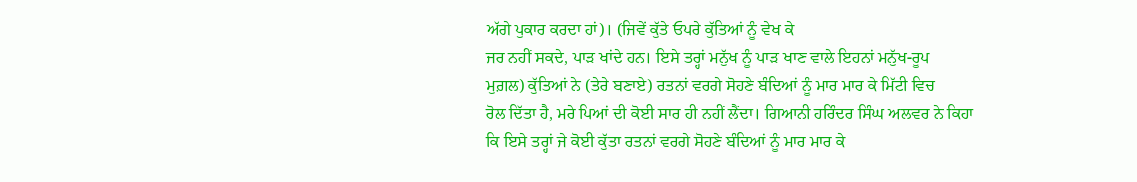ਅੱਗੇ ਪੁਕਾਰ ਕਰਦਾ ਹਾਂ)। (ਜਿਵੇਂ ਕੁੱਤੇ ਓਪਰੇ ਕੁੱਤਿਆਂ ਨੂੰ ਵੇਖ ਕੇ
ਜਰ ਨਹੀਂ ਸਕਦੇ, ਪਾੜ ਖਾਂਦੇ ਹਨ। ਇਸੇ ਤਰ੍ਹਾਂ ਮਨੁੱਖ ਨੂੰ ਪਾੜ ਖਾਣ ਵਾਲੇ ਇਹਨਾਂ ਮਨੁੱਖ-ਰੂਪ
ਮੁਗ਼ਲ) ਕੁੱਤਿਆਂ ਨੇ (ਤੇਰੇ ਬਣਾਏ) ਰਤਨਾਂ ਵਰਗੇ ਸੋਹਣੇ ਬੰਦਿਆਂ ਨੂੰ ਮਾਰ ਮਾਰ ਕੇ ਮਿੱਟੀ ਵਿਚ
ਰੋਲ ਦਿੱਤਾ ਹੈ, ਮਰੇ ਪਿਆਂ ਦੀ ਕੋਈ ਸਾਰ ਹੀ ਨਹੀਂ ਲੈਂਦਾ। ਗਿਆਨੀ ਹਰਿੰਦਰ ਸਿੰਘ ਅਲਵਰ ਨੇ ਕਿਹਾ
ਕਿ ਇਸੇ ਤਰ੍ਹਾਂ ਜੇ ਕੋਈ ਕੁੱਤਾ ਰਤਨਾਂ ਵਰਗੇ ਸੋਹਣੇ ਬੰਦਿਆਂ ਨੂੰ ਮਾਰ ਮਾਰ ਕੇ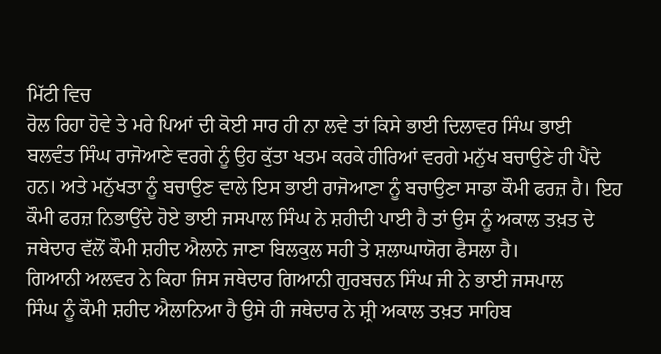ਮਿੱਟੀ ਵਿਚ
ਰੋਲ ਰਿਹਾ ਹੋਵੇ ਤੇ ਮਰੇ ਪਿਆਂ ਦੀ ਕੋਈ ਸਾਰ ਹੀ ਨਾ ਲਵੇ ਤਾਂ ਕਿਸੇ ਭਾਈ ਦਿਲਾਵਰ ਸਿੰਘ ਭਾਈ
ਬਲਵੰਤ ਸਿੰਘ ਰਾਜੋਆਣੇ ਵਰਗੇ ਨੂੰ ਉਹ ਕੁੱਤਾ ਖਤਮ ਕਰਕੇ ਹੀਰਿਆਂ ਵਰਗੇ ਮਨੁੱਖ ਬਚਾਉਣੇ ਹੀ ਪੈਂਦੇ
ਹਨ। ਅਤੇ ਮਨੁੱਖਤਾ ਨੂੰ ਬਚਾਉਣ ਵਾਲੇ ਇਸ ਭਾਈ ਰਾਜੋਆਣਾ ਨੂੰ ਬਚਾਉਣਾ ਸਾਡਾ ਕੌਮੀ ਫਰਜ਼ ਹੈ। ਇਹ
ਕੌਮੀ ਫਰਜ਼ ਨਿਭਾਉਂਦੇ ਹੋਏ ਭਾਈ ਜਸਪਾਲ ਸਿੰਘ ਨੇ ਸ਼ਹੀਦੀ ਪਾਈ ਹੈ ਤਾਂ ਉਸ ਨੂੰ ਅਕਾਲ ਤਖ਼ਤ ਦੇ
ਜਥੇਦਾਰ ਵੱਲੋਂ ਕੌਮੀ ਸ਼ਹੀਦ ਐਲਾਨੇ ਜਾਣਾ ਬਿਲਕੁਲ ਸਹੀ ਤੇ ਸ਼ਲਾਘਾਯੋਗ ਫੈਸਲਾ ਹੈ।
ਗਿਆਨੀ ਅਲਵਰ ਨੇ ਕਿਹਾ ਜਿਸ ਜਥੇਦਾਰ ਗਿਆਨੀ ਗੁਰਬਚਨ ਸਿੰਘ ਜੀ ਨੇ ਭਾਈ ਜਸਪਾਲ
ਸਿੰਘ ਨੂੰ ਕੌਮੀ ਸ਼ਹੀਦ ਐਲਾਨਿਆ ਹੈ ਉਸੇ ਹੀ ਜਥੇਦਾਰ ਨੇ ਸ਼੍ਰੀ ਅਕਾਲ ਤਖ਼ਤ ਸਾਹਿਬ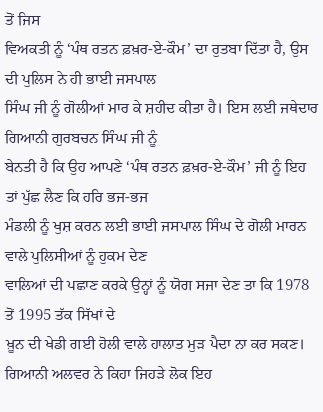ਤੋਂ ਜਿਸ
ਵਿਅਕਤੀ ਨੂੰ ‘ਪੰਥ ਰਤਨ ਫ਼ਖ਼ਰ-ਏ-ਕੌਮ’ ਦਾ ਰੁਤਬਾ ਦਿੱਤਾ ਹੈ, ਉਸ ਦੀ ਪੁਲਿਸ ਨੇ ਹੀ ਭਾਈ ਜਸਪਾਲ
ਸਿੰਘ ਜੀ ਨੂੰ ਗੋਲੀਆਂ ਮਾਰ ਕੇ ਸ਼ਹੀਦ ਕੀਤਾ ਹੈ। ਇਸ ਲਈ ਜਥੇਦਾਰ ਗਿਆਨੀ ਗੁਰਬਚਨ ਸਿੰਘ ਜੀ ਨੂੰ
ਬੇਨਤੀ ਹੈ ਕਿ ਉਹ ਆਪਣੇ ‘ਪੰਥ ਰਤਨ ਫ਼ਖ਼ਰ-ਏ-ਕੌਮ’ ਜੀ ਨੂੰ ਇਹ ਤਾਂ ਪੁੱਛ ਲੈਣ ਕਿ ਹਰਿ ਭਜ-ਭਜ
ਮੰਡਲੀ ਨੂੰ ਖੁਸ਼ ਕਰਨ ਲਈ ਭਾਈ ਜਸਪਾਲ ਸਿੰਘ ਦੇ ਗੋਲੀ ਮਾਰਨ ਵਾਲੇ ਪੁਲਿਸੀਆਂ ਨੂੰ ਹੁਕਮ ਦੇਣ
ਵਾਲਿਆਂ ਦੀ ਪਛਾਣ ਕਰਕੇ ਉਨ੍ਹਾਂ ਨੂੰ ਯੋਗ ਸਜਾ ਦੇਣ ਤਾ ਕਿ 1978 ਤੋਂ 1995 ਤੱਕ ਸਿੱਖਾਂ ਦੇ
ਖ਼ੂਨ ਦੀ ਖੇਡੀ ਗਈ ਹੋਲੀ ਵਾਲੇ ਹਾਲਾਤ ਮੁੜ ਪੈਦਾ ਨਾ ਕਰ ਸਕਣ।
ਗਿਆਨੀ ਅਲਵਰ ਨੇ ਕਿਹਾ ਜਿਹੜੇ ਲੋਕ ਇਹ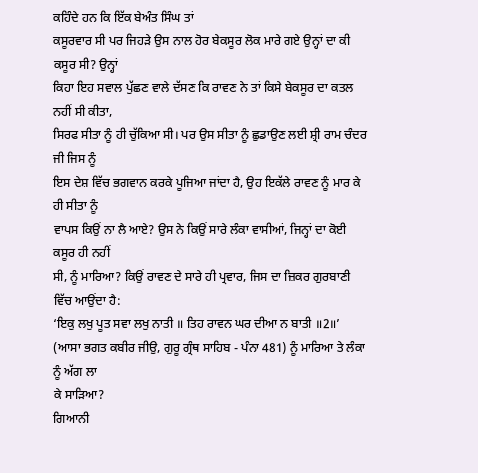ਕਹਿੰਦੇ ਹਨ ਕਿ ਇੱਕ ਬੇਅੰਤ ਸਿੰਘ ਤਾਂ
ਕਸੂਰਵਾਰ ਸੀ ਪਰ ਜਿਹੜੇ ਉਸ ਨਾਲ ਹੋਰ ਬੇਕਸੂਰ ਲੋਕ ਮਾਰੇ ਗਏ ਉਨ੍ਹਾਂ ਦਾ ਕੀ ਕਸੂਰ ਸੀ? ਉਨ੍ਹਾਂ
ਕਿਹਾ ਇਹ ਸਵਾਲ ਪੁੱਛਣ ਵਾਲੇ ਦੱਸਣ ਕਿ ਰਾਵਣ ਨੇ ਤਾਂ ਕਿਸੇ ਬੇਕਸੂਰ ਦਾ ਕਤਲ ਨਹੀਂ ਸੀ ਕੀਤਾ,
ਸਿਰਫ ਸੀਤਾ ਨੂੰ ਹੀ ਚੁੱਕਿਆ ਸੀ। ਪਰ ਉਸ ਸੀਤਾ ਨੂੰ ਛੁਡਾਉਣ ਲਈ ਸ਼੍ਰੀ ਰਾਮ ਚੰਦਰ ਜੀ ਜਿਸ ਨੂੰ
ਇਸ ਦੇਸ਼ ਵਿੱਚ ਭਗਵਾਨ ਕਰਕੇ ਪੂਜਿਆ ਜਾਂਦਾ ਹੈ, ਉਹ ਇਕੱਲੇ ਰਾਵਣ ਨੂੰ ਮਾਰ ਕੇ ਹੀ ਸੀਤਾ ਨੂੰ
ਵਾਪਸ ਕਿਉਂ ਨਾ ਲੈ ਆਏ? ਉਸ ਨੇ ਕਿਉਂ ਸਾਰੇ ਲੰਕਾ ਵਾਸੀਆਂ, ਜਿਨ੍ਹਾਂ ਦਾ ਕੋਈ ਕਸੂਰ ਹੀ ਨਹੀਂ
ਸੀ, ਨੂੰ ਮਾਰਿਆ? ਕਿਉਂ ਰਾਵਣ ਦੇ ਸਾਰੇ ਹੀ ਪ੍ਰਵਾਰ, ਜਿਸ ਦਾ ਜ਼ਿਕਰ ਗੁਰਬਾਣੀ ਵਿੱਚ ਆਉਂਦਾ ਹੈ:
‘ਇਕੁ ਲਖੁ ਪੂਤ ਸਵਾ ਲਖੁ ਨਾਤੀ ॥ ਤਿਹ ਰਾਵਨ ਘਰ ਦੀਆ ਨ ਬਾਤੀ ॥2॥’
(ਆਸਾ ਭਗਤ ਕਬੀਰ ਜੀਉ, ਗੁਰੂ ਗ੍ਰੰਥ ਸਾਹਿਬ - ਪੰਨਾ 481) ਨੂੰ ਮਾਰਿਆ ਤੇ ਲੰਕਾ ਨੂੰ ਅੱਗ ਲਾ
ਕੇ ਸਾੜਿਆ?
ਗਿਆਨੀ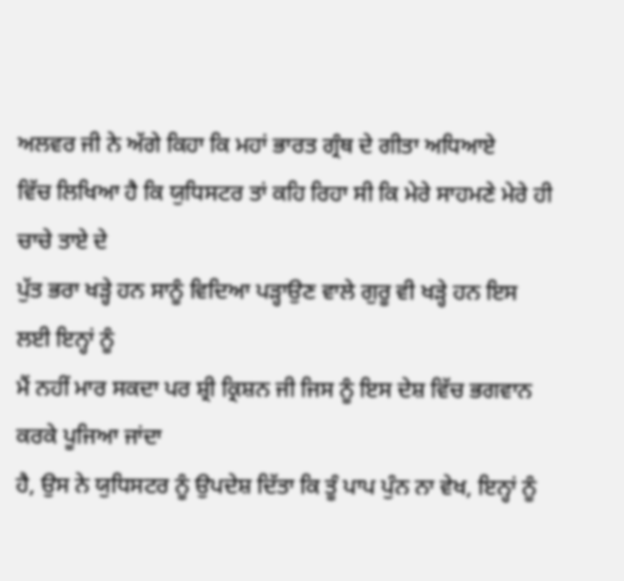ਅਲਵਰ ਜੀ ਨੇ ਅੱਗੇ ਕਿਹਾ ਕਿ ਮਹਾਂ ਭਾਰਤ ਗ੍ਰੰਥ ਦੇ ਗੀਤਾ ਅਧਿਆਏ
ਵਿੱਚ ਲਿਖਿਆ ਹੈ ਕਿ ਯੁਧਿਸਟਰ ਤਾਂ ਕਹਿ ਰਿਹਾ ਸੀ ਕਿ ਮੇਰੇ ਸਾਹਮਣੇ ਮੇਰੇ ਹੀ ਚਾਚੇ ਤਾਏ ਦੇ
ਪੁੱਤ ਭਰਾ ਖੜ੍ਹੇ ਹਨ ਸਾਨੂੰ ਵਿਦਿਆ ਪੜ੍ਹਾਉਣ ਵਾਲੇ ਗੁਰੂ ਵੀ ਖੜ੍ਹੇ ਹਨ ਇਸ ਲਈ ਇਨ੍ਹਾਂ ਨੂੰ
ਮੈਂ ਨਹੀਂ ਮਾਰ ਸਕਦਾ ਪਰ ਸ਼੍ਰੀ ਕ੍ਰਿਸ਼ਨ ਜੀ ਜਿਸ ਨੂੰ ਇਸ ਦੇਸ਼ ਵਿੱਚ ਭਗਵਾਨ ਕਰਕੇ ਪੂਜਿਆ ਜਾਂਦਾ
ਹੈ, ਉਸ ਨੇ ਯੁਧਿਸਟਰ ਨੂੰ ਉਪਦੇਸ਼ ਦਿੱਤਾ ਕਿ ਤੂੰ ਪਾਪ ਪੁੰਨ ਨਾ ਵੇਖ, ਇਨ੍ਹਾਂ ਨੂੰ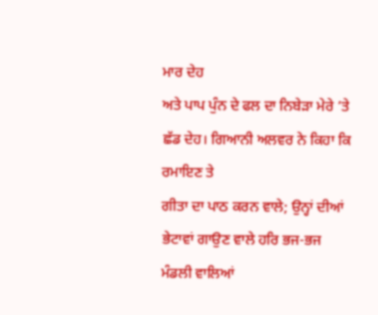ਮਾਰ ਦੇਹ
ਅਤੇ ਪਾਪ ਪੁੰਨ ਦੇ ਫਲ ਦਾ ਨਿਬੇੜਾ ਮੇਰੇ ’ਤੇ ਛੱਡ ਦੇਹ। ਗਿਆਨੀ ਅਲਵਰ ਨੇ ਕਿਹਾ ਕਿ ਰਮਾਇਣ ਤੇ
ਗੀਤਾ ਦਾ ਪਾਠ ਕਰਨ ਵਾਲੇ; ਉਨ੍ਹਾਂ ਦੀਆਂ ਭੇਟਾਵਾਂ ਗਾਉਣ ਵਾਲੇ ਹਰਿ ਭਜ-ਭਜ ਮੰਡਲੀ ਵਾਲਿਆਂ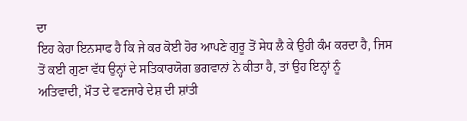ਦਾ
ਇਹ ਕੇਹਾ ਇਨਸਾਫ ਹੈ ਕਿ ਜੇ ਕਰ ਕੋਈ ਹੋਰ ਆਪਣੇ ਗੁਰੂ ਤੋਂ ਸੇਧ ਲੈ ਕੇ ਉਹੀ ਕੰਮ ਕਰਦਾ ਹੈ, ਜਿਸ
ਤੋਂ ਕਈ ਗੁਣਾ ਵੱਧ ਉਨ੍ਹਾਂ ਦੇ ਸਤਿਕਾਰਯੋਗ ਭਗਵਾਨਾਂ ਨੇ ਕੀਤਾ ਹੈ, ਤਾਂ ਉਹ ਇਨ੍ਹਾਂ ਨੂੰ
ਅਤਿਵਾਦੀ, ਮੌਤ ਦੇ ਵਣਜਾਰੇ ਦੇਸ਼ ਦੀ ਸ਼ਾਂਤੀ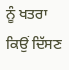ਨੂੰ ਖਤਰਾ ਕਿਉਂ ਦਿੱਸਣ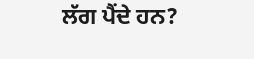ਲੱਗ ਪੈਂਦੇ ਹਨ?